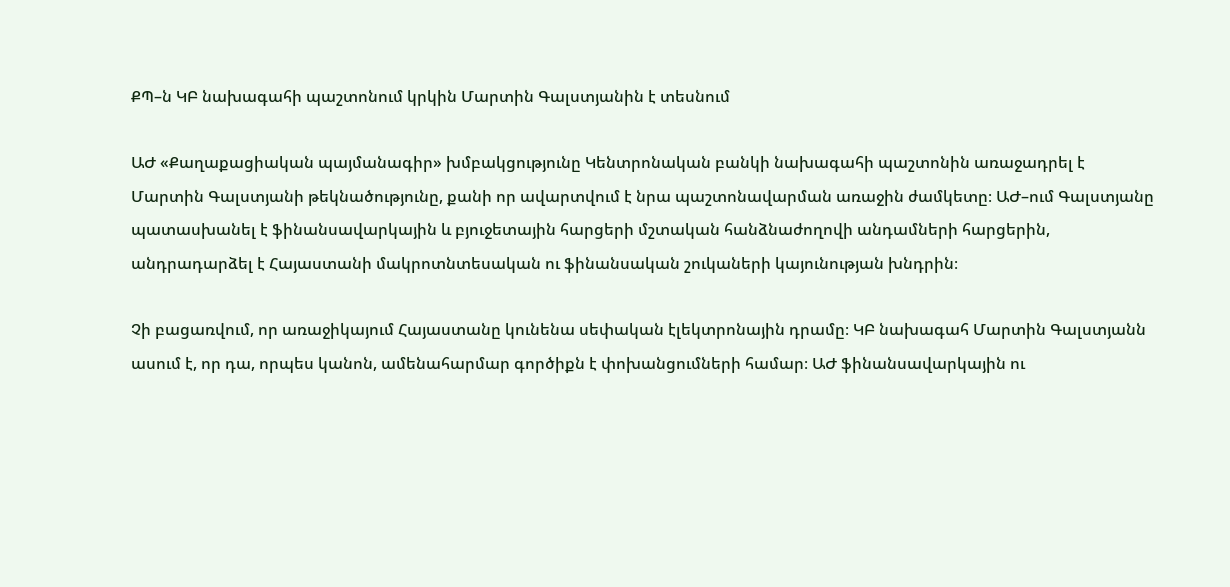ՔՊ–ն ԿԲ նախագահի պաշտոնում կրկին Մարտին Գալստյանին է տեսնում

ԱԺ «Քաղաքացիական պայմանագիր» խմբակցությունը Կենտրոնական բանկի նախագահի պաշտոնին առաջադրել է Մարտին Գալստյանի թեկնածությունը, քանի որ ավարտվում է նրա պաշտոնավարման առաջին ժամկետը։ ԱԺ–ում Գալստյանը պատասխանել է ֆինանսավարկային և բյուջետային հարցերի մշտական հանձնաժողովի անդամների հարցերին, անդրադարձել է Հայաստանի մակրոտնտեսական ու ֆինանսական շուկաների կայունության խնդրին։

Չի բացառվում, որ առաջիկայում Հայաստանը կունենա սեփական էլեկտրոնային դրամը։ ԿԲ նախագահ Մարտին Գալստյանն ասում է, որ դա, որպես կանոն, ամենահարմար գործիքն է փոխանցումների համար։ ԱԺ ֆինանսավարկային ու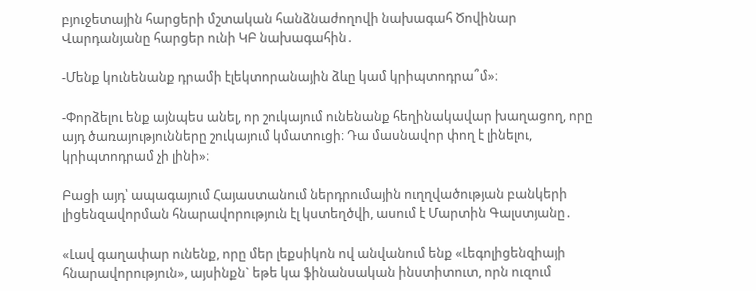բյուջետային հարցերի մշտական հանձնաժողովի նախագահ Ծովինար Վարդանյանը հարցեր ունի ԿԲ նախագահին․

-Մենք կունենանք դրամի էլեկտորանային ձևը կամ կրիպտոդրա՞մ»։

-Փորձելու ենք այնպես անել, որ շուկայում ունենանք հեղինակավար խաղացող, որը այդ ծառայությունները շուկայում կմատուցի։ Դա մասնավոր փող է լինելու, կրիպտոդրամ չի լինի»։

Բացի այդ՝ ապագայում Հայաստանում ներդրումային ուղղվածության բանկերի լիցենզավորման հնարավորություն էլ կստեղծվի, ասում է Մարտին Գալստյանը․

«Լավ գաղափար ունենք, որը մեր լեքսիկոն ով անվանում ենք «Լեգոլիցենզիայի հնարավորություն», այսինքն` եթե կա ֆինանսական ինստիտուտ, որն ուզում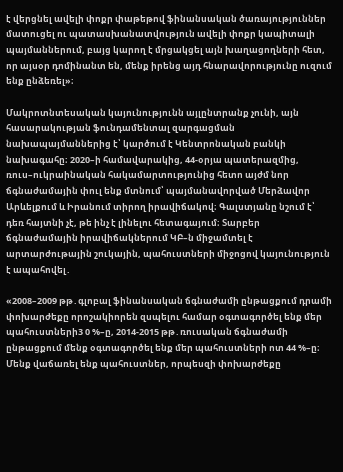է վերցնել ավելի փոքր փաթեթով ֆինանսական ծառայություններ մատուցել ու պատասխանատվություն ավելի փոքր կապիտալի պայմաններում, բայց կարող է մրցակցել այն խաղացողների հետ, որ այսօր դոմինանտ են, մենք իրենց այդ հնարավորությունը ուզում ենք ընձեռել»։

Մակրոտնտեսական կայունությունն այլընտրանք չունի, այն հասարակության ֆունդամենտալ զարգացման նախապայմաններից է՝ կարծում է Կենտրոնական բանկի նախագահը։ 2020–ի համավարակից, 44-օրյա պատերազմից, ռուս–ուկրաինական հակամարտությունից հետո այժմ նոր ճգնաժամային փուլ ենք մտնում՝ պայմանավորված Մերձավոր Արևելքում և Իրանում տիրող իրավիճակով։ Գալստյանը նշում է՝ դեռ հայտնի չէ, թե ինչ է լինելու հետագայում։ Տարբեր ճգնաժամային իրավիճակներում ԿԲ–ն միջամտել է արտարժութային շուկային, պահուստների միջոցով կայունություն է ապահովել․

«2008–2009 թթ․գլոբալ ֆինանսական ճգնաժամի ընթացքում դրամի փոխարժեքը որոշակիորեն զսպելու համար օգտագործել ենք մեր պահուստների3 0 %–ը, 2014-2015 թթ․ռուսական ճգնաժամի ընթացքում մենք օգտագործել ենք մեր պահուստների ոտ 44 %–ը։ Մենք վաճառել ենք պահուստներ, որպեսզի փոխարժեքը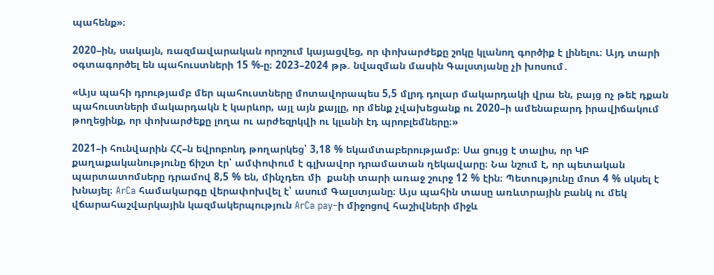պահենք»։

2020–ին, սակայն, ռազմավարական որոշում կայացվեց, որ փոխարժեքը շոկը կլանող գործիք է լինելու։ Այդ տարի օգտագործել են պահուստների 15 %-ը։ 2023–2024 թթ. նվազման մասին Գալստյանը չի խոսում․

«Այս պահի դրությամբ մեր պահուստները մոտավորապես 5,5 մլրդ դոլար մակարդակի վրա են, բայց ոչ թեէ դքան պահուստների մակարդակն է կարևոր, այլ այն քայլը, որ մենք չվախեցանք ու 2020–ի ամենաբարդ իրավիճակում թողեցինք, որ փոխարժեքը լողա ու արժեզրկվի ու կլանի էդ պրոբլեմները։»

2021–ի հունվարին ՀՀ–ն եվրոբոնդ թողարկեց՝ 3,18 % եկամտաբերությամբ։ Սա ցույց է տալիս, որ ԿԲ քաղաքականությունը ճիշտ էր՝ ամփոփում է գլխավոր դրամատան ղեկավարը։ Նա նշում է, որ պետական պարտատոմսերը դրամով 8,5 % են, մինչդեռ մի  քանի տարի առաջ շուրջ 12 % էին։ Պետությունը մոտ 4 % սկսել է խնայել։ ArCa համակարգը վերափոխվել է՝ ասում Գալստյանը։ Այս պահին տասը առևտրային բանկ ու մեկ վճարահաշվարկային կազմակերպություն ArCa pay–ի միջոցով հաշիվների միջև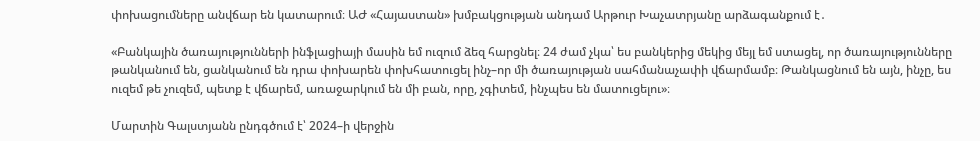փոխացումները անվճար են կատարում։ ԱԺ «Հայաստան» խմբակցության անդամ Արթուր Խաչատրյանը արձագանքում է․

«Բանկային ծառայությունների ինֆլացիայի մասին եմ ուզում ձեզ հարցնել։ 24 ժամ չկա՝ ես բանկերից մեկից մեյլ եմ ստացել, որ ծառայությունները թանկանում են, ցանկանում են դրա փոխարեն փոխհատուցել ինչ–որ մի ծառայության սահմանաչափի վճարմամբ։ Թանկացնում են այն, ինչը, ես ուզեմ թե չուզեմ, պետք է վճարեմ, առաջարկում են մի բան, որը, չգիտեմ, ինչպես են մատուցելու»։

Մարտին Գալստյանն ընդգծում է՝ 2024–ի վերջին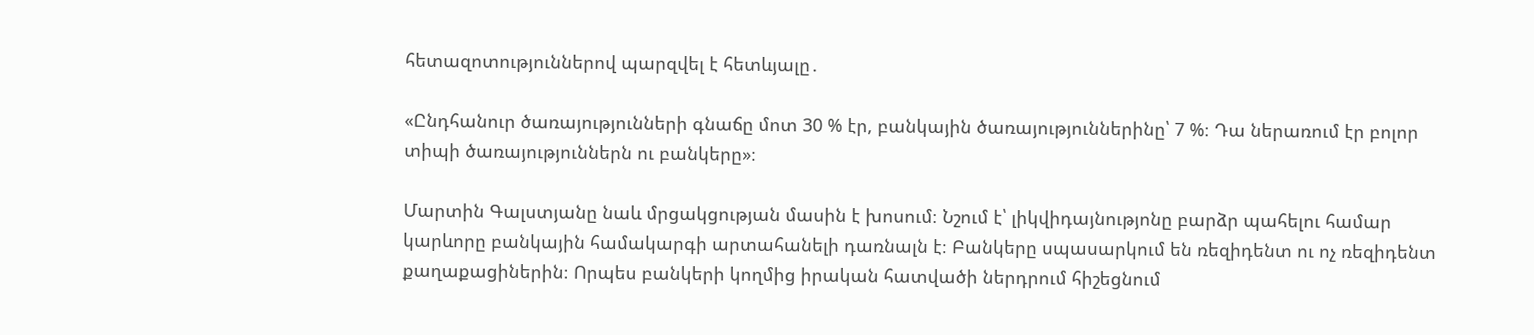հետազոտություններով պարզվել է հետևյալը․

«Ընդհանուր ծառայությունների գնաճը մոտ 30 % էր, բանկային ծառայություններինը՝ 7 %։ Դա ներառում էր բոլոր տիպի ծառայություններն ու բանկերը»։

Մարտին Գալստյանը նաև մրցակցության մասին է խոսում։ Նշում է՝ լիկվիդայնությոնը բարձր պահելու համար կարևորը բանկային համակարգի արտահանելի դառնալն է։ Բանկերը սպասարկում են ռեզիդենտ ու ոչ ռեզիդենտ քաղաքացիներին։ Որպես բանկերի կողմից իրական հատվածի ներդրում հիշեցնում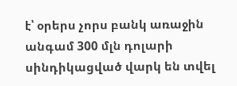է՝ օրերս չորս բանկ առաջին անգամ 300 մլն դոլարի սինդիկացված վարկ են տվել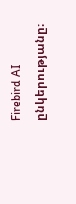Firebird AI ընկերությանը։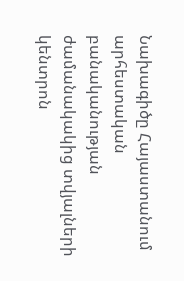Նախագիծը Հայաստանում արհեստական բանականության ժամանակակից տվյալների կենտրոն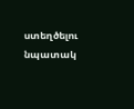ստեղծելու նպատակ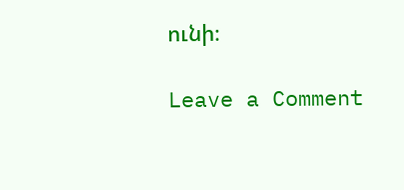ունի։

Leave a Comment